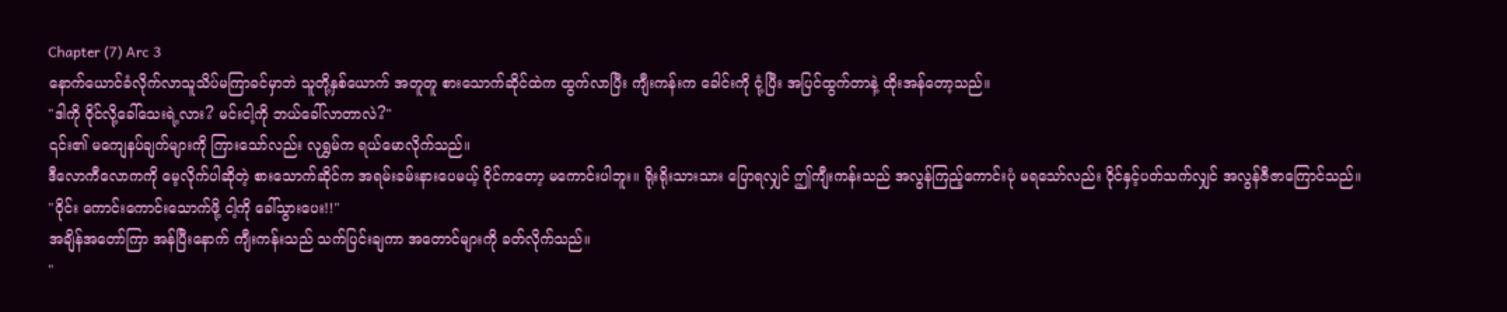Chapter (7) Arc 3
နောက်ယောင်ခံလိုက်လာသူသိပ်မကြာခင်မှာဘဲ သူတို့နှစ်ယောက် အတူတူ စားသောက်ဆိုင်ထဲက ထွက်လာပြီး ကျီးကန်းက ခေါင်းကို ငုံ့ပြီး အပြင်ထွက်တာနဲ့ ထိုးအန်တော့သည်။
"ဒါကို ဝိုင်လို့ခေါ်သေးရဲ့လား? မင်းငါ့ကို ဘယ်ခေါ်လာတာလဲ?"
၎င်း၏ မကျေနပ်ချက်များကို ကြားသော်လည်း လုရွှမ်က ရယ်မောလိုက်သည်။
ဒီလောကီလောကကို မေ့လိုက်ပါဆိုတဲ့ စားသောက်ဆိုင်က အရမ်းခမ်းနားပေမယ့် ဝိုင်ကတော့ မကောင်းပါဘူး။ ရိုးရိုးသားသား ပြောရလျှင် ဤကျီးကန်းသည် အလွန်ကြည့်ကောင်းပုံ မရသော်လည်း ဝိုင်နှင့်ပတ်သက်လျှင် အလွန်ဇီဇာကြောင်သည်။
"ဝိုင်း ကောင်းကောင်းသောက်ဖို့ ငါ့ကို ခေါ်သွားပေး!!"
အချိန်အတော်ကြာ အန်ပြီးနောက် ကျီးကန်းသည် သက်ပြင်းချကာ အတောင်များကို ခတ်လိုက်သည်။
"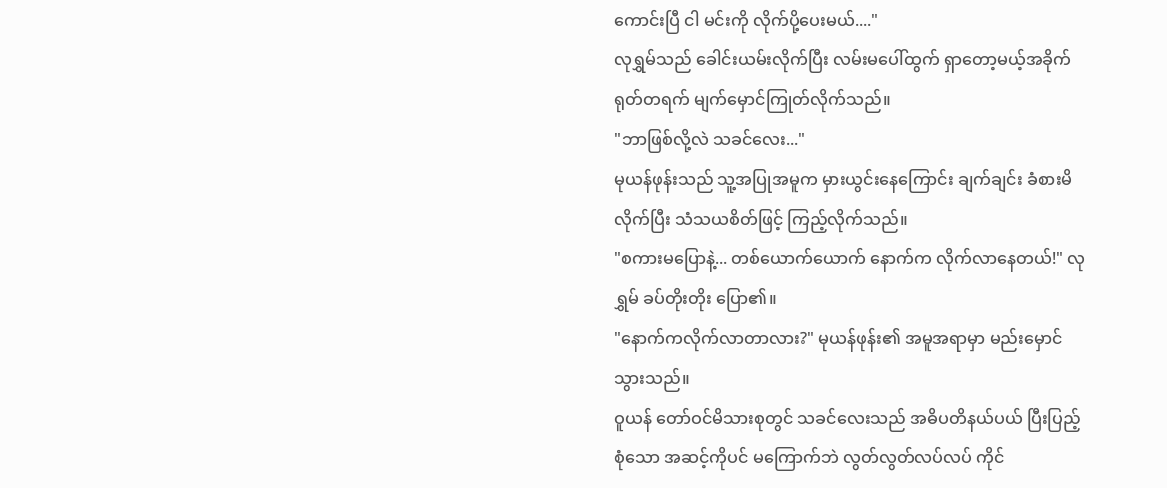ကောင်းပြီ ငါ မင်းကို လိုက်ပို့ပေးမယ်...."
လုရွှမ်သည် ခေါင်းယမ်းလိုက်ပြီး လမ်းမပေါ်ထွက် ရှာတော့မယ့်အခိုက် ရုတ်တရက် မျက်မှောင်ကြုတ်လိုက်သည်။
"ဘာဖြစ်လို့လဲ သခင်လေး..."
မုယန်ဖုန်းသည် သူ့အပြုအမူက မှားယွင်းနေကြောင်း ချက်ချင်း ခံစားမိလိုက်ပြီး သံသယစိတ်ဖြင့် ကြည့်လိုက်သည်။
"စကားမပြောနဲ့... တစ်ယောက်ယောက် နောက်က လိုက်လာနေတယ်!" လုရွှမ် ခပ်တိုးတိုး ပြော၏။
"နောက်ကလိုက်လာတာလား?" မုယန်ဖုန်း၏ အမူအရာမှာ မည်းမှောင်သွားသည်။
ဝူယန် တော်ဝင်မိသားစုတွင် သခင်လေးသည် အဓိပတိနယ်ပယ် ပြီးပြည့်စုံသော အဆင့်ကိုပင် မကြောက်ဘဲ လွတ်လွတ်လပ်လပ် ကိုင်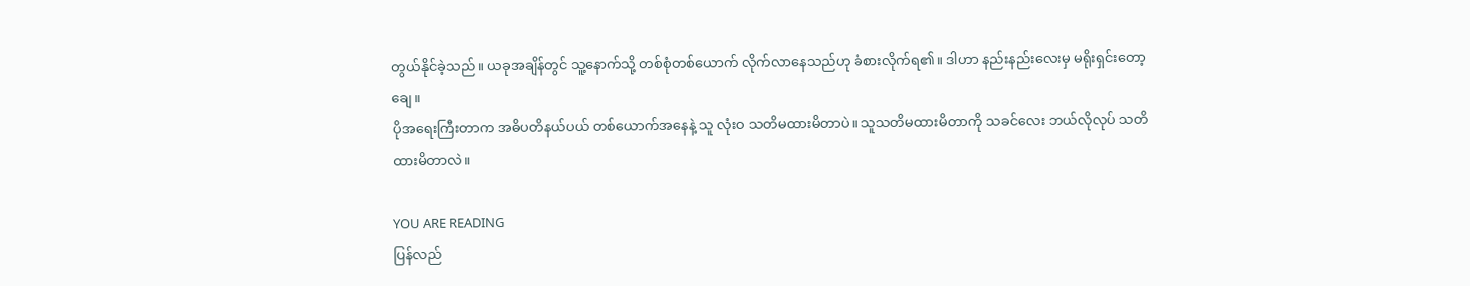တွယ်နိုင်ခဲ့သည်။ ယခုအချိန်တွင် သူ့နောက်သို့ တစ်စုံတစ်ယောက် လိုက်လာနေသည်ဟု ခံစားလိုက်ရ၏။ ဒါဟာ နည်းနည်းလေးမှ မရိုးရှင်းတော့ချေ။
ပိုအရေးကြီးတာက အဓိပတိနယ်ပယ် တစ်ယောက်အနေနဲ့ သူ လုံးဝ သတိမထားမိတာပဲ။ သူသတိမထားမိတာကို သခင်လေး ဘယ်လိုလုပ် သတိထားမိတာလဲ။

YOU ARE READING
ပြန်လည်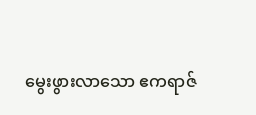မွေးဖွားလာသော ဧကရာဇ်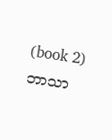(book 2) ဘာသာ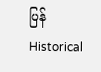ပြန်
Historical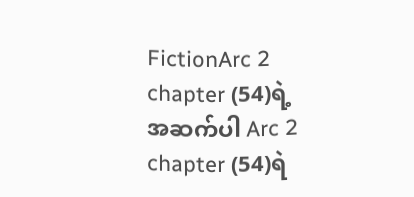FictionArc 2 chapter (54)ရဲ့ အဆက်ပါ Arc 2 chapter (54)ရဲ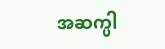အဆက္ပါ